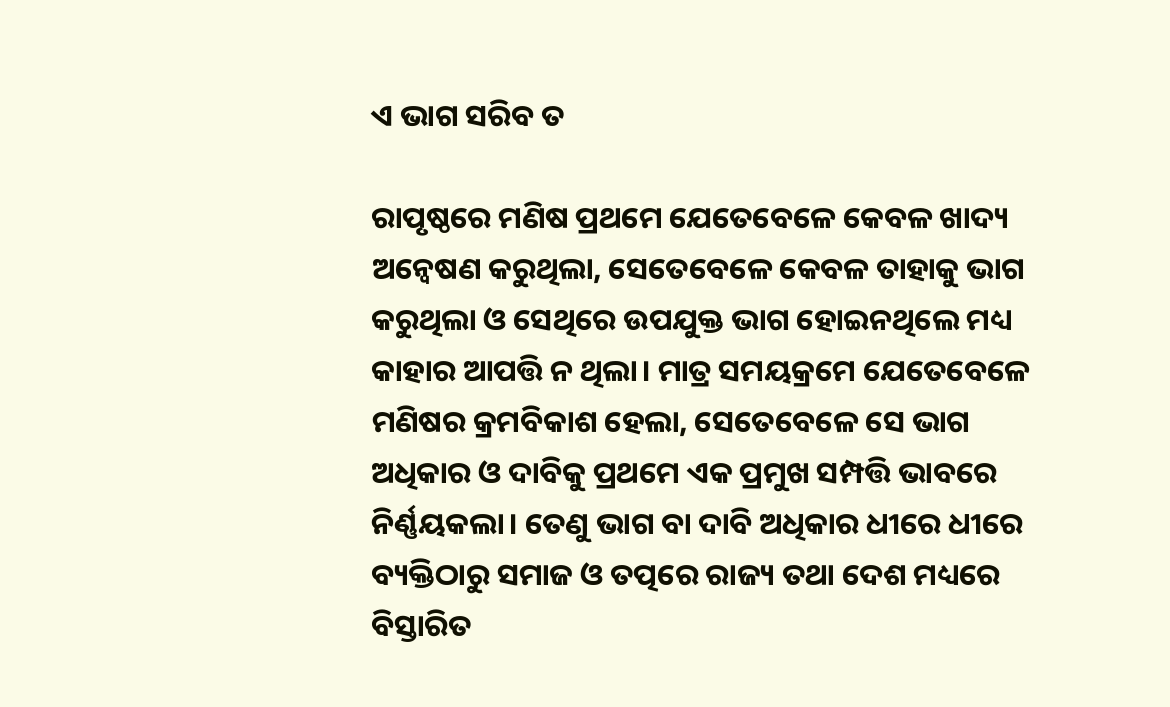ଏ ଭାଗ ସରିବ ତ

ରାପୃଷ୍ଠରେ ମଣିଷ ପ୍ରଥମେ ଯେତେବେଳେ କେବଳ ଖାଦ୍ୟ ଅନ୍ବେଷଣ କରୁଥିଲା, ସେତେବେଳେ କେବଳ ତାହାକୁ ଭାଗ କରୁଥିଲା ଓ ସେଥିରେ ଉପଯୁକ୍ତ ଭାଗ ହୋଇନଥିଲେ ମଧ୍ୟ କାହାର ଆପତ୍ତି ନ ଥିଲା। ମାତ୍ର ସମୟକ୍ରମେ ଯେତେବେଳେ ମଣିଷର କ୍ରମବିକାଶ ହେଲା, ସେତେବେଳେ ସେ ଭାଗ ଅଧିକାର ଓ ଦାବିକୁ ପ୍ରଥମେ ଏକ ପ୍ରମୁଖ ସମ୍ପତ୍ତି ଭାବରେ ନିର୍ଣ୍ଣୟକଲା। ତେଣୁ ଭାଗ ବା ଦାବି ଅଧିକାର ଧୀରେ ଧୀରେ ବ୍ୟକ୍ତିଠାରୁ ସମାଜ ଓ ତତ୍ପରେ ରାଜ୍ୟ ତଥା ଦେଶ ମଧ୍ୟରେ ବିସ୍ତାରିତ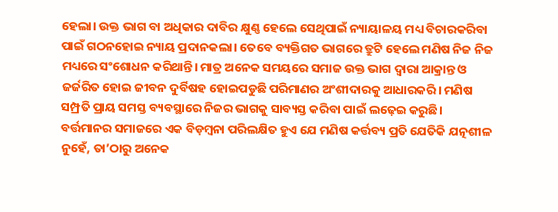ହେଲା। ଉକ୍ତ ଭାଗ ବା ଅଧିକାର ଦାବିର କ୍ଷୁଣ୍ଣ ହେଲେ ସେଥିପାଇଁ ନ୍ୟାୟାଳୟ ମଧ୍ୟ ବିଚାରକରିବା ପାଇଁ ଗଠନହୋଇ ନ୍ୟାୟ ପ୍ରଦାନକଲା। ତେବେ ବ୍ୟକ୍ତିଗତ ଭାଗରେ ତ୍ରୁଟି ହେଲେ ମଣିଷ ନିଜ ନିଜ ମଧ୍ୟରେ ସଂଶୋଧନ କରିଥାନ୍ତି। ମାତ୍ର ଅନେକ ସମୟରେ ସମାଜ ଉକ୍ତ ଭାଗ ଦ୍ୱାରା ଆକ୍ରାନ୍ତ ଓ ଜର୍ଜରିତ ହୋଇ ଜୀବନ ଦୁର୍ବିଷହ ହୋଇପଡୁଛି ପରିମାଣର ଅଂଶୀଦାରକୁ ଆଧାରକରି। ମଣିଷ ସମ୍ପ୍ରତି ପ୍ରାୟ ସମସ୍ତ ବ୍ୟବସ୍ଥାରେ ନିଜର ଭାଗକୁ ସାବ୍ୟସ୍ତ କରିବା ପାଇଁ ଲଢ଼େଇ କରୁଛି।
ବର୍ତ୍ତମାନର ସମାଜରେ ଏକ ବିଡ଼ମ୍ବନା ପରିଲକ୍ଷିତ ହୁଏ ଯେ ମଣିଷ କର୍ତ୍ତବ୍ୟ ପ୍ରତି ଯେତିକି ଯତ୍ନଶୀଳ ନୁହେଁ, ତା’ଠାରୁ ଅନେକ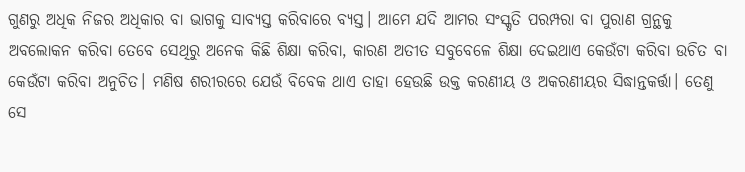ଗୁଣରୁ ଅଧିକ ନିଜର ଅଧିକାର ବା ଭାଗକୁ ସାବ୍ୟସ୍ତ କରିବାରେ ବ୍ୟସ୍ତ। ଆମେ ଯଦି ଆମର ସଂସ୍କୃତି ପରମ୍ପରା ବା ପୁରାଣ ଗ୍ରନ୍ଥକୁ ଅବଲୋକନ କରିବା ତେବେ ସେଥିରୁ ଅନେକ କିଛି ଶିକ୍ଷା କରିବା, କାରଣ ଅତୀତ ସବୁବେଳେ ଶିକ୍ଷା ଦେଇଥାଏ କେଉଁଟା କରିବା ଉଚିତ ବା କେଉଁଟା କରିବା ଅନୁଚିତ। ମଣିଷ ଶରୀରରେ ଯେଉଁ ବିବେକ ଥାଏ ତାହା ହେଉଛି ଉକ୍ତ କରଣୀୟ ଓ ଅକରଣୀୟର ସିଦ୍ଧାନ୍ତକର୍ତ୍ତା। ତେଣୁ ସେ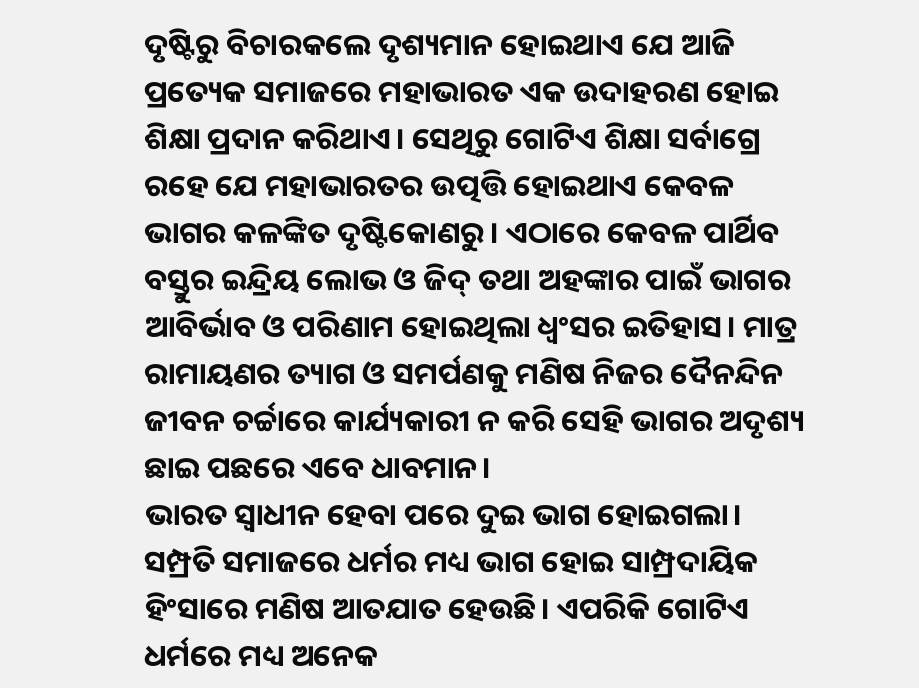ଦୃଷ୍ଟିରୁ ବିଚାରକଲେ ଦୃଶ୍ୟମାନ ହୋଇଥାଏ ଯେ ଆଜି ପ୍ରତ୍ୟେକ ସମାଜରେ ମହାଭାରତ ଏକ ଉଦାହରଣ ହୋଇ ଶିକ୍ଷା ପ୍ରଦାନ କରିଥାଏ। ସେଥିରୁ ଗୋଟିଏ ଶିକ୍ଷା ସର୍ବାଗ୍ରେ ରହେ ଯେ ମହାଭାରତର ଉତ୍ପତ୍ତି ହୋଇଥାଏ କେବଳ ଭାଗର କଳଙ୍କିତ ଦୃଷ୍ଟିକୋଣରୁ। ଏଠାରେ କେବଳ ପାର୍ଥିବ ବସ୍ତୁର ଇନ୍ଦ୍ରିୟ ଲୋଭ ଓ ଜିଦ୍‌ ତଥା ଅହଙ୍କାର ପାଇଁ ଭାଗର ଆବିର୍ଭାବ ଓ ପରିଣାମ ହୋଇଥିଲା ଧ୍ୱଂସର ଇତିହାସ। ମାତ୍ର ରାମାୟଣର ତ୍ୟାଗ ଓ ସମର୍ପଣକୁ ମଣିଷ ନିଜର ଦୈନନ୍ଦିନ ଜୀବନ ଚର୍ଚ୍ଚାରେ କାର୍ଯ୍ୟକାରୀ ନ କରି ସେହି ଭାଗର ଅଦୃଶ୍ୟ ଛାଇ ପଛରେ ଏବେ ଧାବମାନ।
ଭାରତ ସ୍ବାଧୀନ ହେବା ପରେ ଦୁଇ ଭାଗ ହୋଇଗଲା। ସମ୍ପ୍ରତି ସମାଜରେ ଧର୍ମର ମଧ୍ୟ ଭାଗ ହୋଇ ସାମ୍ପ୍ରଦାୟିକ ହିଂସାରେ ମଣିଷ ଆତଯାତ ହେଉଛି। ଏପରିକି ଗୋଟିଏ ଧର୍ମରେ ମଧ୍ୟ ଅନେକ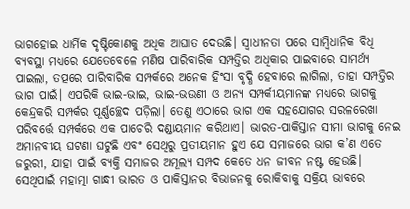ଭାଗହୋଇ ଧାର୍ମିକ ଦୃଷ୍ଟିକୋଣକୁ ଅଧିକ ଆଘାତ ଦେଉଛି। ସ୍ବାଧୀନତା ପରେ ସାମ୍ବିଧାନିକ ବିଧି ବ୍ୟବସ୍ଥା ମଧ୍ୟରେ ଯେତେବେଳେ ମଣିଷ ପାରିବାରିକ ସମ୍ପତ୍ତିର ଅଧିକାର ପାଇବାରେ ସାମର୍ଥ୍ୟ ପାଇଲା, ତତ୍ପରେ ପାରିବାରିକ ସମ୍ପର୍କରେ ଅନେକ ହିଂସା ବୃଦ୍ଧି ହେବାରେ ଲାଗିଲା, ତାହା ସମ୍ପତ୍ତିର ଭାଗ ପାଇଁ। ଏପରିକି ଭାଇ-ଭାଇ, ଭାଇ-ଭଉଣୀ ଓ ଅନ୍ୟ ସମ୍ପର୍କୀୟମାନଙ୍କ ମଧ୍ୟରେ ଭାଗକୁ କେନ୍ଦ୍ରକରି ସମ୍ପର୍କର ପୂର୍ଣ୍ଣଚ୍ଛେଦ ପଡ଼ିଲା। ତେଣୁ ଏଠାରେ ଭାଗ ଏକ ସହଯୋଗର ସରଳରେଖା ପରିବର୍ତ୍ତେ ସମ୍ପର୍କରେ ଏକ ପାଚେରି ଦଣ୍ଡାୟମାନ କରିଥାଏ। ଭାରତ-ପାକିସ୍ତାନ ସୀମା ଭାଗକୁ ନେଇ ଅମାନବୀୟ ଘଟଣା ଘଟୁଛି ଏବଂ ସେଥିରୁ ପ୍ରତୀୟମାନ ହୁଏ ଯେ ସମାଜରେ ଭାଗ କ’ଣ ଏତେ ଜରୁରୀ, ଯାହା ପାଇଁ ବ୍ୟକ୍ତି ସମାଜର ଅମୂଲ୍ୟ ସମ୍ପଦ କେତେ ଧନ ଜୀବନ ନଷ୍ଟ ହେଉଛି। ସେଥିପାଇଁ ମହାତ୍ମା ଗାନ୍ଧୀ ଭାରତ ଓ ପାକିସ୍ତାନର ବିଭାଜନକୁ ରୋକିବାକୁ ସକ୍ରିୟ ଭାବରେ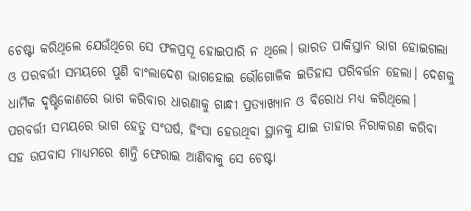ଚେଷ୍ଟା କରିଥିଲେ ଯେଉଁଥିରେ ସେ ଫଳପ୍ରସୂ ହୋଇପାରି ନ ଥିଲେ। ଭାରତ ପାକିସ୍ତାନ ଭାଗ ହୋଇଗଲା ଓ ପରବର୍ତ୍ତୀ ସମୟରେ ପୁଣି ବାଂଲାଦେଶ ଭାଗହୋଇ ଭୌଗୋଳିକ ଇତିହାସ ପରିବର୍ତ୍ତନ ହେଲା। ଦେଶକୁ ଧାର୍ମିକ ଦୃଷ୍ଟିକୋଣରେ ଭାଗ କରିବାର ଧାରଣାକୁ ଗାନ୍ଧୀ ପ୍ରତ୍ୟାଖ୍ୟାନ ଓ ବିରୋଧ ମଧ୍ୟ କରିଥିଲେ। ପରବର୍ତ୍ତୀ ସମୟରେ ଭାଗ ହେତୁ ସଂଘର୍ଷ, ହିଂସା ହେଉଥିବା ସ୍ଥାନକୁ ଯାଇ ତାହାର ନିରାକରଣ କରିବା ସହ ଉପବାସ ମାଧ୍ୟମରେ ଶାନ୍ତି ଫେରାଇ ଆଣିବାକୁ ସେ ଚେଷ୍ଟା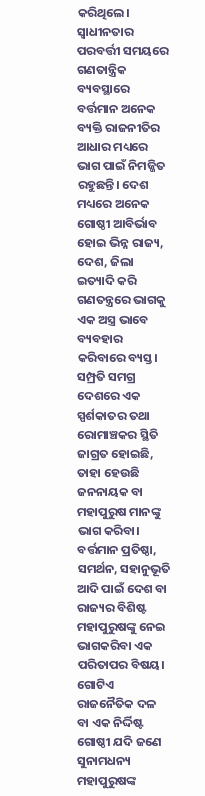କରିଥିଲେ।
ସ୍ବାଧୀନତାର ପରବର୍ତ୍ତୀ ସମୟରେ ଗଣତାନ୍ତ୍ରିକ ବ୍ୟବସ୍ଥାରେ ବର୍ତ୍ତମାନ ଅନେକ ବ୍ୟକ୍ତି ରାଜନୀତିର ଆଧାର ମଧ୍ୟରେ ଭାଗ ପାଇଁ ନିମଜ୍ଜିତ ରହୁଛନ୍ତି। ଦେଶ ମଧ୍ୟରେ ଅନେକ ଗୋଷ୍ଠୀ ଆବିର୍ଭାବ ହୋଇ ଭିନ୍ନ ରାଜ୍ୟ, ଦେଶ, ଜିଲା ଇତ୍ୟାଦି କରି ଗଣତନ୍ତ୍ରରେ ଭାଗକୁ ଏକ ଅସ୍ତ୍ର ଭାବେ ବ୍ୟବହାର କରିବାରେ ବ୍ୟସ୍ତ। ସମ୍ପ୍ରତି ସମଗ୍ର ଦେଶରେ ଏକ ସ୍ପର୍ଶକାତର ତଥା ରୋମାଞ୍ଚକର ସ୍ଥିତି ଜାଗ୍ରତ ହୋଇଛି, ତାହା ହେଉଛି ଜନନାୟକ ବା ମହାପୁରୁଷ ମାନଙ୍କୁ ଭାଗ କରିବା। ବର୍ତ୍ତମାନ ପ୍ରତିଷ୍ଠା, ସମର୍ଥନ, ସହାନୁଭୂତି ଆଦି ପାଇଁ ଦେଶ ବା ରାଜ୍ୟର ବିଶିଷ୍ଟ ମହାପୁରୁଷଙ୍କୁ ନେଇ ଭାଗକରିବା ଏକ ପରିତାପର ବିଷୟ। ଗୋଟିଏ ରାଜନୈତିକ ଦଳ ବା ଏକ ନିର୍ଦ୍ଦିଷ୍ଟ ଗୋଷ୍ଠୀ ଯଦି ଜଣେ ସୁନାମଧନ୍ୟ ମହାପୁରୁଷଙ୍କ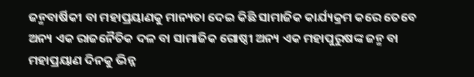ଜନ୍ମବାର୍ଷିକୀ ବା ମହାପ୍ରୟାଣକୁ ମାନ୍ୟତା ଦେଇ କିଛି ସାମାଜିକ କାର୍ଯ୍ୟକ୍ରମ କରେ ତେବେ ଅନ୍ୟ ଏକ ରାଜନୈତିକ ଦଳ ବା ସାମାଜିକ ଗୋଷ୍ଠୀ ଅନ୍ୟ ଏକ ମହାପୁରୁଷଙ୍କ ଜନ୍ମ ବା ମହାପ୍ରୟାଣ ଦିନକୁ ଭିନ୍ନ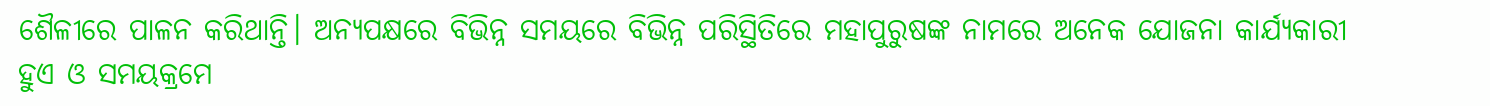ଶୈଳୀରେ ପାଳନ କରିଥାନ୍ତି। ଅନ୍ୟପକ୍ଷରେ ବିଭିନ୍ନ ସମୟରେ ବିଭିନ୍ନ ପରିସ୍ଥିତିରେ ମହାପୁରୁଷଙ୍କ ନାମରେ ଅନେକ ଯୋଜନା କାର୍ଯ୍ୟକାରୀ ହୁଏ ଓ ସମୟକ୍ରମେ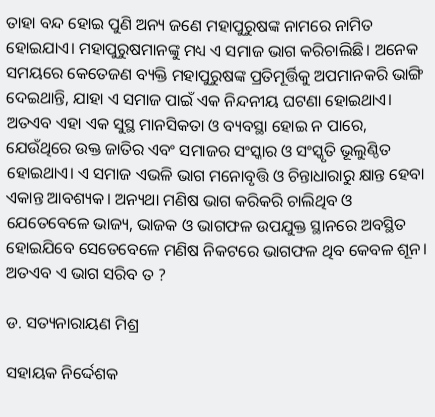ତାହା ବନ୍ଦ ହୋଇ ପୁଣି ଅନ୍ୟ ଜଣେ ମହାପୁରୁଷଙ୍କ ନାମରେ ନାମିତ ହୋଇଯାଏ। ମହାପୁରୁଷମାନଙ୍କୁ ମଧ୍ୟ ଏ ସମାଜ ଭାଗ କରିଚାଲିଛି। ଅନେକ ସମୟରେ କେତେଜଣ ବ୍ୟକ୍ତି ମହାପୁରୁଷଙ୍କ ପ୍ରତିମୂର୍ତ୍ତିକୁ ଅପମାନକରି ଭାଙ୍ଗି ଦେଇଥାନ୍ତି, ଯାହା ଏ ସମାଜ ପାଇଁ ଏକ ନିନ୍ଦନୀୟ ଘଟଣା ହୋଇଥାଏ। ଅତଏବ ଏହା ଏକ ସୁସ୍ଥ ମାନସିକତା ଓ ବ୍ୟବସ୍ଥା ହୋଇ ନ ପାରେ, ଯେଉଁଥିରେ ଉକ୍ତ ଜାତିର ଏବଂ ସମାଜର ସଂସ୍କାର ଓ ସଂସ୍କୃତି ଭୂଲୁଣ୍ଠିତ ହୋଇଥାଏ। ଏ ସମାଜ ଏଭଳି ଭାଗ ମନୋବୃତ୍ତି ଓ ଚିନ୍ତାଧାରାରୁ କ୍ଷାନ୍ତ ହେବା ଏକାନ୍ତ ଆବଶ୍ୟକ। ଅନ୍ୟଥା ମଣିଷ ଭାଗ କରିକରି ଚାଲିଥିବ ଓ ଯେତେବେଳେ ଭାଜ୍ୟ, ଭାଜକ ଓ ଭାଗଫଳ ଉପଯୁକ୍ତ ସ୍ଥାନରେ ଅବସ୍ଥିତ ହୋଇଯିବେ ସେତେବେଳେ ମଣିଷ ନିକଟରେ ଭାଗଫଳ ଥିବ କେବଳ ଶୂନ। ଅତଏବ ଏ ଭାଗ ସରିବ ତ ?

ଡ. ସତ୍ୟନାରାୟଣ ମିଶ୍ର

ସହାୟକ ନିର୍ଦ୍ଦେଶକ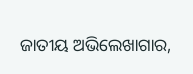ଜାତୀୟ ଅଭିଲେଖାଗାର,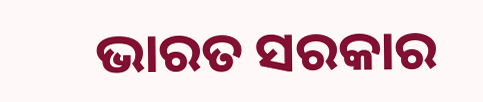ଭାରତ ସରକାର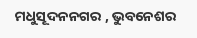ମଧୁସୂଦନନଗର , ଭୁବନେଶର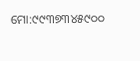ମୋ:୯୯୩୭୩୪୫୯୦୦